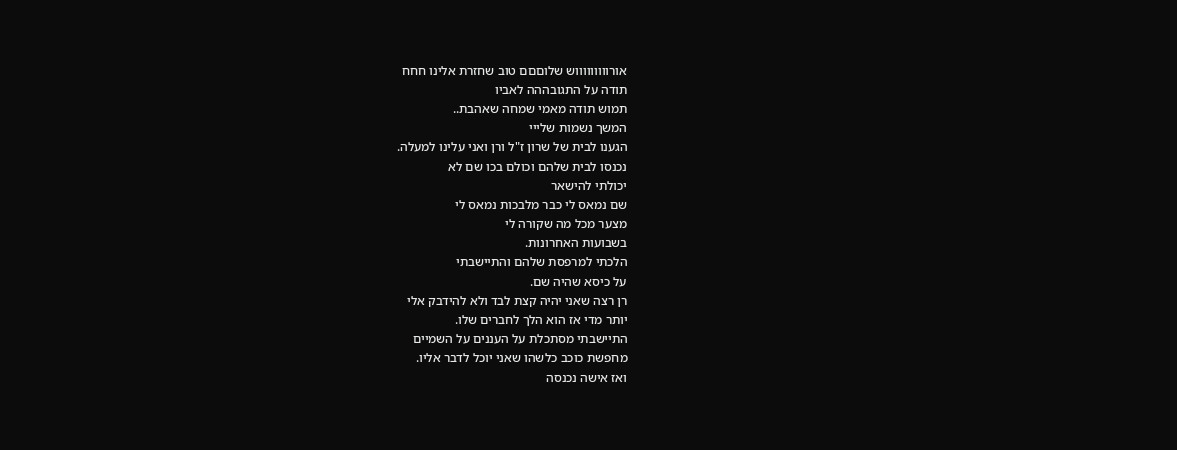אורוווווווווש שלוםםם טוב שחזרת אלינו חחח
תודה על התגובההה לאביו
תמוש תודה מאמי שמחה שאהבת..
המשך נשמות שלייי
הגענו לבית של שרון ז"ל ורן ואני עלינו למעלה.
נכנסו לבית שלהם וכולם בכו שם לא
יכולתי להישאר
שם נמאס לי כבר מלבכות נמאס לי
מצער מכל מה שקורה לי
בשבועות האחרונות.
הלכתי למרפסת שלהם והתיישבתי
על כיסא שהיה שם.
רן רצה שאני יהיה קצת לבד ולא להידבק אלי
יותר מדי אז הוא הלך לחברים שלו.
התיישבתי מסתכלת על העננים על השמיים
מחפשת כוכב כלשהו שאני יוכל לדבר אליו.
ואז אישה נכנסה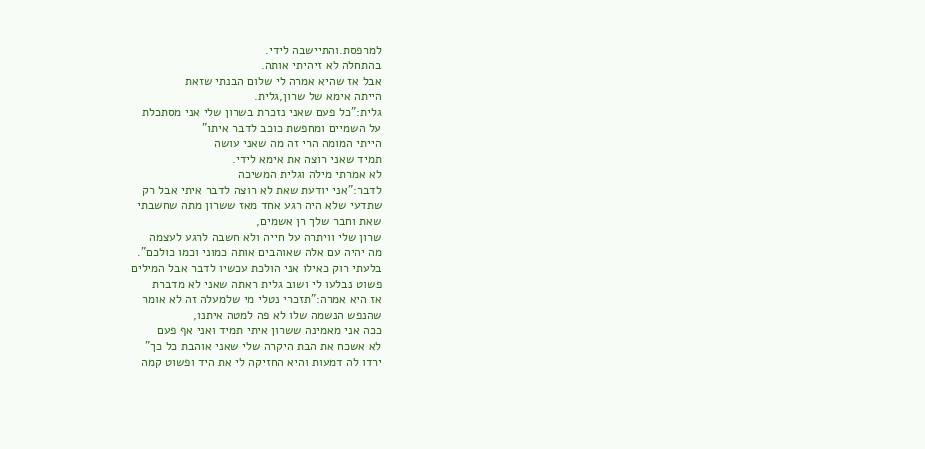למרפסת.והתיישבה לידי.
בהתחלה לא זיהיתי אותה.
אבל אז שהיא אמרה לי שלום הבנתי שזאת
הייתה אימא של שרון,גלית.
גלית:"כל פעם שאני נזכרת בשרון שלי אני מסתכלת
על השמיים ומחפשת כוכב לדבר איתו"
הייתי המומה הרי זה מה שאני עושה
תמיד שאני רוצה את אימא לידי.
לא אמרתי מילה וגלית המשיכה
לדבר:"אני יודעת שאת לא רוצה לדבר איתי אבל רק
שתדעי שלא היה רגע אחד מאז ששרון מתה שחשבתי
שאת וחבר שלך רן אשמים,
שרון שלי וויתרה על חייה ולא חשבה לרגע לעצמה
מה יהיה עם אלה שאוהבים אותה כמוני וכמו כולכם".
בלעתי רוק כאילו אני הולכת עכשיו לדבר אבל המילים
פשוט נבלעו לי ושוב גלית ראתה שאני לא מדברת
אז היא אמרה:"תזכרי נטלי מי שלמעלה זה לא אומר
שהנפש הנשמה שלו לא פה למטה איתנו,
ככה אני מאמינה ששרון איתי תמיד ואני אף פעם
לא אשכח את הבת היקרה שלי שאני אוהבת כל כך"
ירדו לה דמעות והיא החזיקה לי את היד ופשוט קמה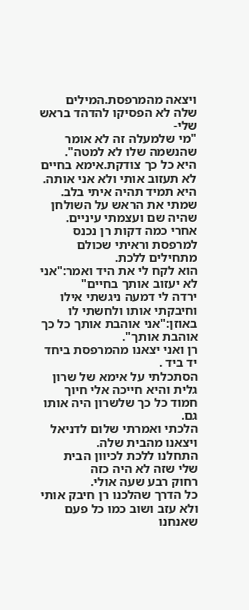ויצאה מהמרפסת.המילים שלה לא הפסיקו להדהד בראש שלי-
"מי שלמעלה זה לא אומר שהנשמה שלו לא למטה".
היא כל כך צודקת.אימא בחיים לא תעזוב אותי ולא אני אותה.
היא תמיד תהיה איתי בלב.
שמתי את הראש על השולחן שהיה שם ועצמתי עיניים.
אחרי כמה דקות רן נכנס למרפסת וראיתי שכולם מתחילים ללכת.
הוא לקח לי את היד ואמר:"אני לא יעזוב אותך בחיים"
ירדה לי דמעה ניגשתי אילו וחיבקתי אותו ולחשתי לו
באוזן:"אני אוהבת אותך כל כך אוהבת אותך".
רן ואני יצאנו מהמרפסת ביחד יד ביד .
הסתכלתי על אימא של שרון גלית והיא חייכה אלי חיוך
חמוד כל כך שלשרון היה אותו גם.
הלכתי ואמרתי שלום לדניאל ויצאנו מהבית שלה.
התחלנו ללכת לכיוון הבית שלי שזה לא היה כזה
רחוק רבע שעה אולי.
כל הדרך שהלכנו רן חיבק אותי ולא עזב ושוב כמו כל פעם
שאנחנו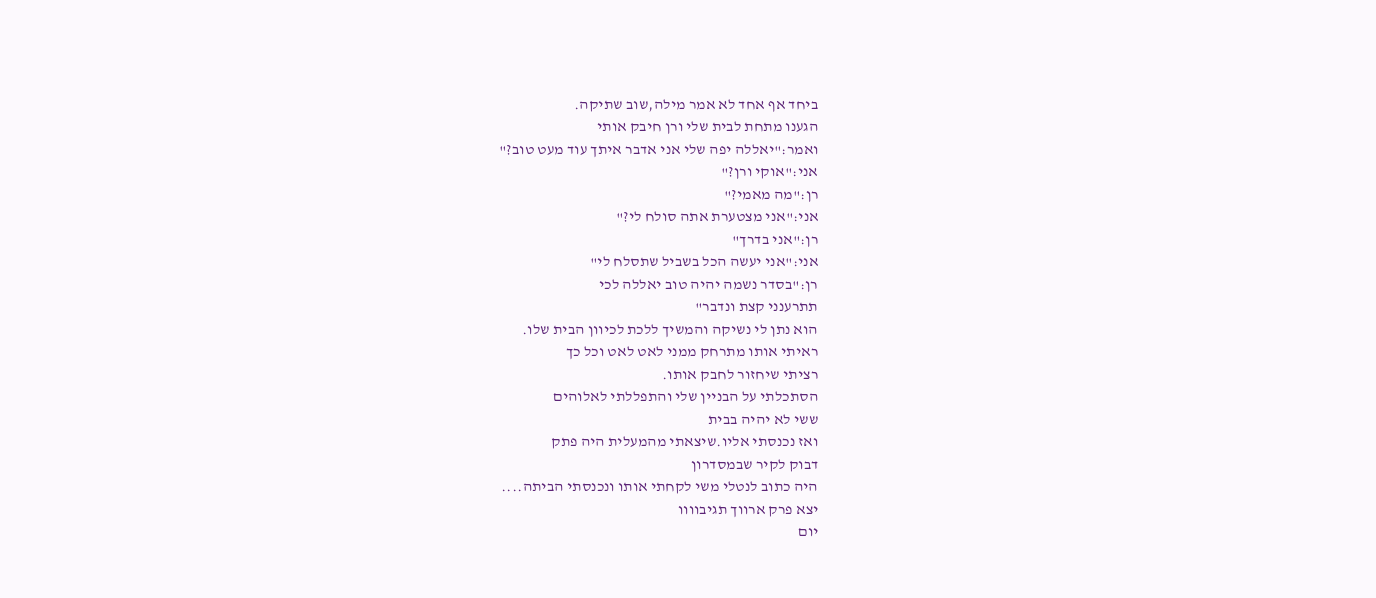ביחד אף אחד לא אמר מילה,שוב שתיקה.
הגענו מתחת לבית שלי ורן חיבק אותי
ואמר:"יאללה יפה שלי אני אדבר איתך עוד מעט טוב?"
אני:"אוקי ורן?"
רן:"מה מאמי?"
אני:"אני מצטערת אתה סולח לי?"
רן:"אני בדרך"
אני:"אני יעשה הכל בשביל שתסלח לי"
רן:"בסדר נשמה יהיה טוב יאללה לכי
תתרענני קצת ונדבר"
הוא נתן לי נשיקה והמשיך ללכת לכיוון הבית שלו.
ראיתי אותו מתרחק ממני לאט לאט וכל כך
רציתי שיחזור לחבק אותו.
הסתכלתי על הבניין שלי והתפללתי לאלוהים
ששי לא יהיה בבית
ואז נכנסתי אליו.שיצאתי מהמעלית היה פתק
דבוק לקיר שבמסדרון
היה כתוב לנטלי משי לקחתי אותו ונכנסתי הביתה....
יצא פרק ארווך תגיבוווו
יום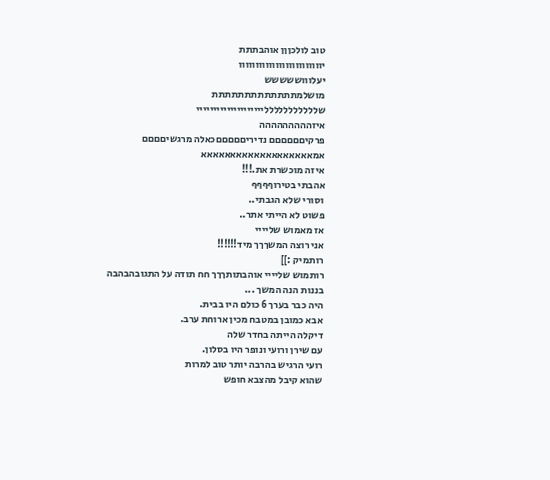טוב לולכןןן אוהבתתת
יווווווווווווווווווווווווו
יעלוווששששש
מושלמתתתתתתתתתתתתת
שללללללללללליייייייייייייייייייי
איזההההההההה
פרקיםםםםםם נדיריםםםםםכאלה מרגשיםםםם
אמאאאאאאאאאאאאאאאאאאא
איזה מוכשרת את.!!!
אהבתי בטירוףףףף
וסורי שלא הגבתי..
פשוט לא הייתי אתר..
אז מאמוש שליייי
אני רוצה המשךךך מיד!!!!!!
רותמיק :]]
רותמוש שליייי אוהבתותךךך חח תודה על התגובהבהבה
בננות הנה המשך ...
היה כבר בערך 6 כולם היו בבית.
אבא כמובן במטבח מכין ארוחת ערב.
דיקלה הייתה בחדר שלה
עם שירן ורועי ונופר היו בסלון.
רועי הרגיש בהרבה יותר טוב למרות
שהוא קיבל מהצבא חופש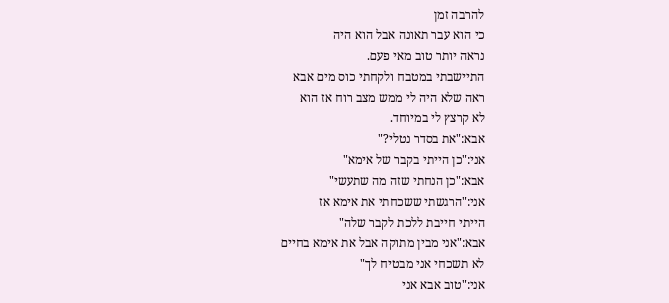להרבה זמן
כי הוא עבר תאונה אבל הוא היה
נראה יותר טוב מאי פעם.
התיישבתי במטבח ולקחתי כוס מים אבא
ראה שלא היה לי ממש מצב רוח אז הוא
לא קרצץ לי במיוחד.
אבא:"את בסדר נטלי?"
אני:"כן הייתי בקבר של אימא"
אבא:"כן הנחתי שזה מה שתעשי"
אני:"הרגשתי ששכחתי את אימא אז
הייתי חייבת ללכת לקבר שלה"
אבא:"אני מבין מתוקה אבל את אימא בחיים
לא תשכחי אני מבטיח לך"
אני:"טוב אבא אני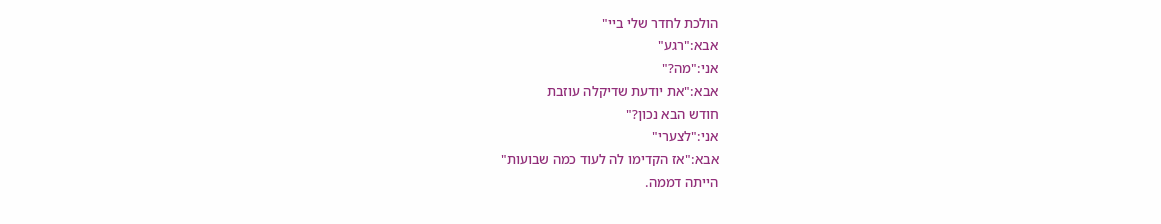הולכת לחדר שלי ביי"
אבא:"רגע"
אני:"מה?"
אבא:"את יודעת שדיקלה עוזבת
חודש הבא נכון?"
אני:"לצערי"
אבא:"אז הקדימו לה לעוד כמה שבועות"
הייתה דממה.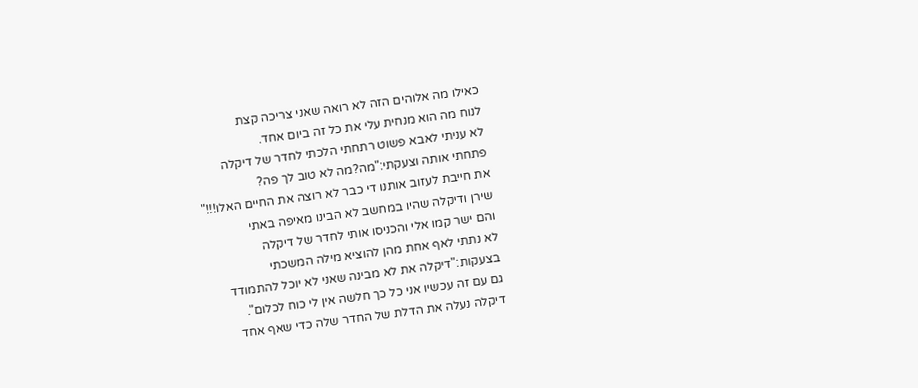כאילו מה אלוהים הזה לא רואה שאני צריכה קצת
לנוח מה הוא מנחית עלי את כל זה ביום אחד.
לא עניתי לאבא פשוט רתחתי הלכתי לחדר של דיקלה
פתחתי אותה וצעקתי:"מה?מה לא טוב לך פה?
את חייבת לעזוב אותנו די כבר לא רוצה את החיים האלו!!!"
שירן ודיקלה שהיו במחשב לא הבינו מאיפה באתי
והם ישר קמו אלי והכניסו אותי לחדר של דיקלה
לא נתתי לאף אחת מהן להוציא מילה המשכתי
בצעקות:"דיקלה את לא מבינה שאני לא יוכל להתמודד
גם עם זה עכשיו אני כל כך חלשה אין לי כוח לכלום".
דיקלה נעלה את הדלת של החדר שלה כדי שאף אחד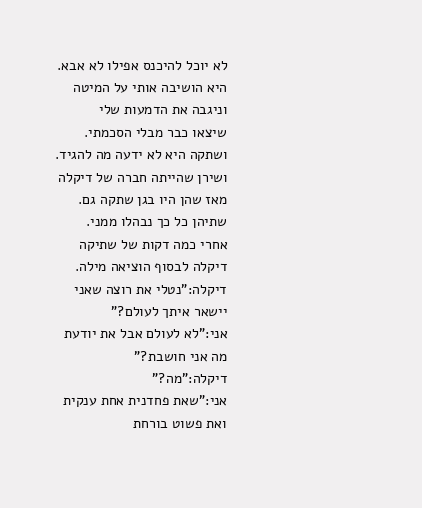לא יוכל להיכנס אפילו לא אבא.
היא הושיבה אותי על המיטה וניגבה את הדמעות שלי
שיצאו כבר מבלי הסכמתי.
ושתקה היא לא ידעה מה להגיד.
ושירן שהייתה חברה של דיקלה
מאז שהן היו בגן שתקה גם.
שתיהן כל כך נבהלו ממני.
אחרי כמה דקות של שתיקה
דיקלה לבסוף הוציאה מילה.
דיקלה:"נטלי את רוצה שאני
יישאר איתך לעולם?"
אני:"לא לעולם אבל את יודעת
מה אני חושבת?"
דיקלה:"מה?"
אני:"שאת פחדנית אחת ענקית ואת פשוט בורחת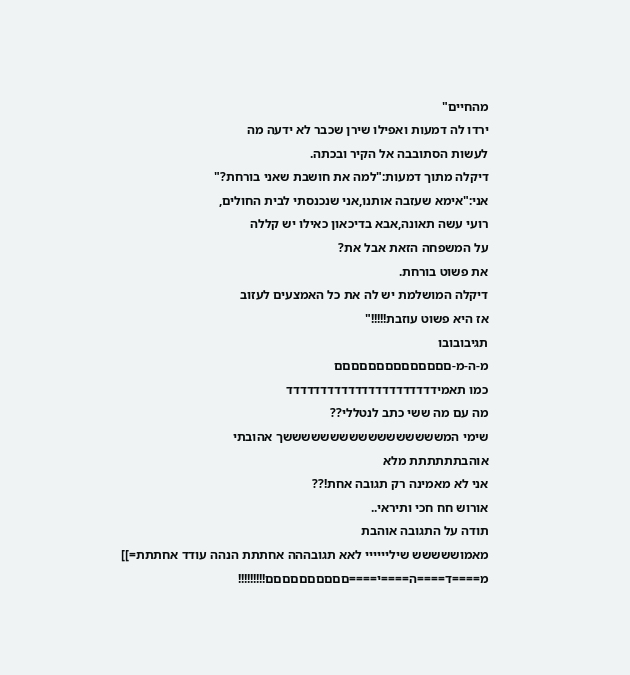מהחיים"
ירדו לה דמעות ואפילו שירן שכבר לא ידעה מה
לעשות הסתובבה אל הקיר ובכתה.
דיקלה מתוך דמעות:"למה את חושבת שאני בורחת?"
אני:"אימא שעזבה אותנו,אני שנכנסתי לבית החולים,
רועי עשה תאונה,אבא בדיכאון כאילו יש קללה
על המשפחה הזאת אבל את?
את פשוט בורחת.
דיקלה המושלמת יש לה את כל האמצעים לעזוב
אז היא פשוט עוזבת!!!!!"
תגיבובובו
מ-ה-מ-םםםםםםםםםםםםםם
כמו תאמידדדדדדדדדדדדדדדדדדדדדד
מה עם מה ששי כתב לנטללי??
שימי המשששששששששששששששששך אהובתי
אוהבתתתתתת מלא
אני לא מאמינה רק תגובה אחת!??
אורוש חח חכי ותיראי..
תודה על התגובה אוהבת
מאמוששששש שיליייייי לאא תגובההה אחתתת הנהה עודד אחתתת=]]
מ====ד====ה====י====םםםםםםםםםם!!!!!!!!!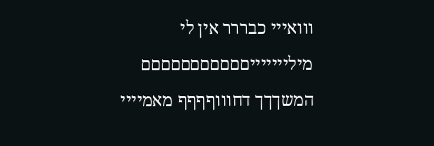ווואייי כבררר אין לי מיליייייייםםםםםםםםםםם
המשךךך דחוווףףףף מאמיייי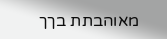מאוהבתת בךך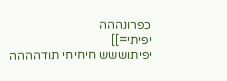כפרונההה
יפיתי=]]
יפיתוששש חיחיחי תודהההה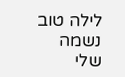לילה טוב נשמה שלי